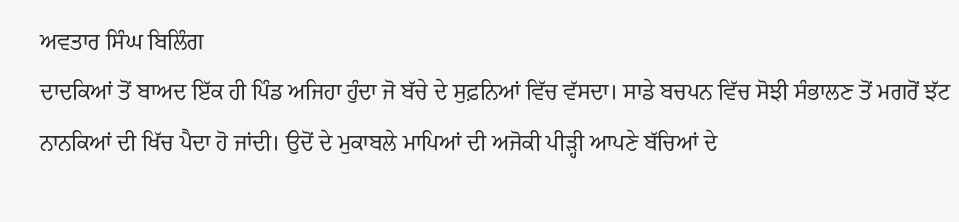ਅਵਤਾਰ ਸਿੰਘ ਬਿਲਿੰਗ
ਦਾਦਕਿਆਂ ਤੋਂ ਬਾਅਦ ਇੱਕ ਹੀ ਪਿੰਡ ਅਜਿਹਾ ਹੁੰਦਾ ਜੋ ਬੱਚੇ ਦੇ ਸੁਫ਼ਨਿਆਂ ਵਿੱਚ ਵੱਸਦਾ। ਸਾਡੇ ਬਚਪਨ ਵਿੱਚ ਸੋਝੀ ਸੰਭਾਲਣ ਤੋਂ ਮਗਰੋਂ ਝੱਟ ਨਾਨਕਿਆਂ ਦੀ ਖਿੱਚ ਪੈਦਾ ਹੋ ਜਾਂਦੀ। ਉਦੋਂ ਦੇ ਮੁਕਾਬਲੇ ਮਾਪਿਆਂ ਦੀ ਅਜੋਕੀ ਪੀੜ੍ਹੀ ਆਪਣੇ ਬੱਚਿਆਂ ਦੇ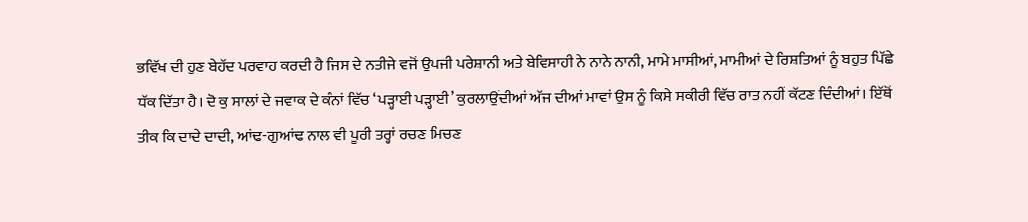ਭਵਿੱਖ ਦੀ ਹੁਣ ਬੇਹੱਦ ਪਰਵਾਹ ਕਰਦੀ ਹੈ ਜਿਸ ਦੇ ਨਤੀਜੇ ਵਜੋਂ ਉਪਜੀ ਪਰੇਸ਼ਾਨੀ ਅਤੇ ਬੇਵਿਸਾਹੀ ਨੇ ਨਾਨੇ ਨਾਨੀ, ਮਾਮੇ ਮਾਸੀਆਂ, ਮਾਮੀਆਂ ਦੇ ਰਿਸ਼ਤਿਆਂ ਨੂੰ ਬਹੁਤ ਪਿੱਛੇ ਧੱਕ ਦਿੱਤਾ ਹੈ। ਦੋ ਕੁ ਸਾਲਾਂ ਦੇ ਜਵਾਕ ਦੇ ਕੰਨਾਂ ਵਿੱਚ ‘ਪੜ੍ਹਾਈ ਪੜ੍ਹਾਈ’ ਕੁਰਲਾਉਂਦੀਆਂ ਅੱਜ ਦੀਆਂ ਮਾਵਾਂ ਉਸ ਨੂੰ ਕਿਸੇ ਸਕੀਰੀ ਵਿੱਚ ਰਾਤ ਨਹੀਂ ਕੱਟਣ ਦਿੰਦੀਆਂ। ਇੱਥੋਂ ਤੀਕ ਕਿ ਦਾਦੇ ਦਾਦੀ, ਆਂਢ-ਗੁਆਂਢ ਨਾਲ ਵੀ ਪੂਰੀ ਤਰ੍ਹਾਂ ਰਚਣ ਮਿਚਣ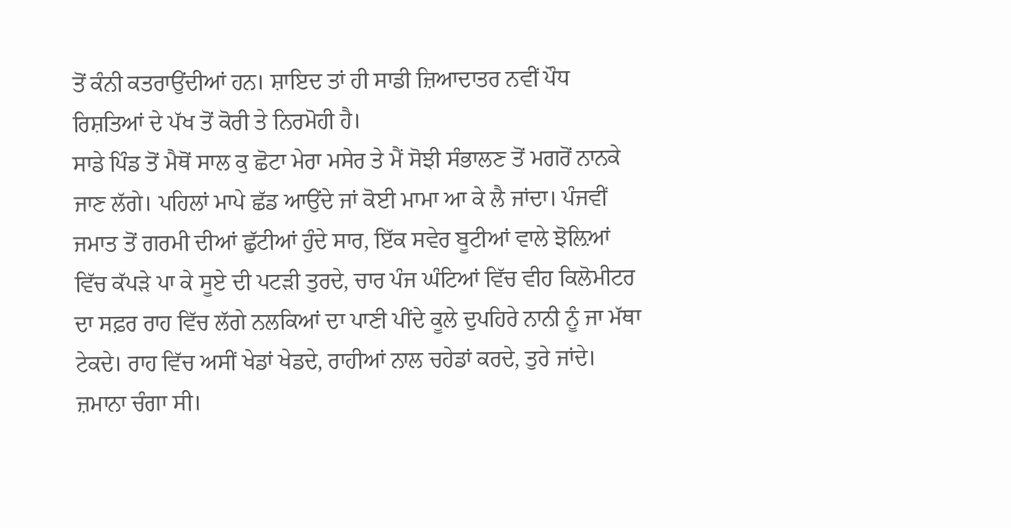ਤੋਂ ਕੰਨੀ ਕਤਰਾਉਂਦੀਆਂ ਹਨ। ਸ਼ਾਇਦ ਤਾਂ ਹੀ ਸਾਡੀ ਜ਼ਿਆਦਾਤਰ ਨਵੀਂ ਪੌਧ ਰਿਸ਼ਤਿਆਂ ਦੇ ਪੱਖ ਤੋਂ ਕੋਰੀ ਤੇ ਨਿਰਮੋਹੀ ਹੈ।
ਸਾਡੇ ਪਿੰਡ ਤੋਂ ਮੈਥੋਂ ਸਾਲ ਕੁ ਛੋਟਾ ਮੇਰਾ ਮਸੇਰ ਤੇ ਮੈਂ ਸੋਝੀ ਸੰਭਾਲਣ ਤੋਂ ਮਗਰੋਂ ਨਾਨਕੇ ਜਾਣ ਲੱਗੇ। ਪਹਿਲਾਂ ਮਾਪੇ ਛੱਡ ਆਉਂਦੇ ਜਾਂ ਕੋਈ ਮਾਮਾ ਆ ਕੇ ਲੈ ਜਾਂਦਾ। ਪੰਜਵੀਂ ਜਮਾਤ ਤੋਂ ਗਰਮੀ ਦੀਆਂ ਛੁੱਟੀਆਂ ਹੁੰਦੇ ਸਾਰ, ਇੱਕ ਸਵੇਰ ਬੂਟੀਆਂ ਵਾਲੇ ਝੋਲ਼ਿਆਂ ਵਿੱਚ ਕੱਪੜੇ ਪਾ ਕੇ ਸੂਏ ਦੀ ਪਟੜੀ ਤੁਰਦੇ, ਚਾਰ ਪੰਜ ਘੰਟਿਆਂ ਵਿੱਚ ਵੀਹ ਕਿਲੋਮੀਟਰ ਦਾ ਸਫ਼ਰ ਰਾਹ ਵਿੱਚ ਲੱਗੇ ਨਲਕਿਆਂ ਦਾ ਪਾਣੀ ਪੀਂਦੇ ਕੂਲੇ ਦੁਪਹਿਰੇ ਨਾਨੀ ਨੂੰ ਜਾ ਮੱਥਾ ਟੇਕਦੇ। ਰਾਹ ਵਿੱਚ ਅਸੀਂ ਖੇਡਾਂ ਖੇਡਦੇ, ਰਾਹੀਆਂ ਨਾਲ ਚਹੇਡਾਂ ਕਰਦੇ, ਤੁਰੇ ਜਾਂਦੇ।
ਜ਼ਮਾਨਾ ਚੰਗਾ ਸੀ।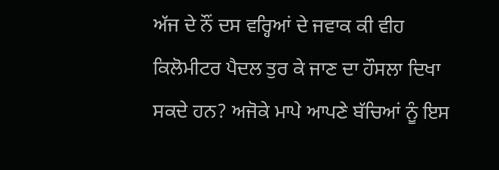ਅੱਜ ਦੇ ਨੌਂ ਦਸ ਵਰ੍ਹਿਆਂ ਦੇ ਜਵਾਕ ਕੀ ਵੀਹ ਕਿਲੋਮੀਟਰ ਪੈਦਲ ਤੁਰ ਕੇ ਜਾਣ ਦਾ ਹੌਸਲਾ ਦਿਖਾ ਸਕਦੇ ਹਨ? ਅਜੋਕੇ ਮਾਪੇ ਆਪਣੇ ਬੱਚਿਆਂ ਨੂੰ ਇਸ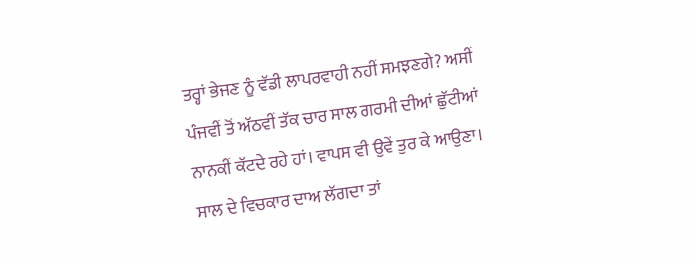ਤਰ੍ਹਾਂ ਭੇਜਣ ਨੂੰ ਵੱਡੀ ਲਾਪਰਵਾਹੀ ਨਹੀਂ ਸਮਝਣਗੇ? ਅਸੀਂ ਪੰਜਵੀਂ ਤੋਂ ਅੱਠਵੀਂ ਤੱਕ ਚਾਰ ਸਾਲ ਗਰਮੀ ਦੀਆਂ ਛੁੱਟੀਆਂ ਨਾਨਕੀਂ ਕੱਟਦੇ ਰਹੇ ਹਾਂ। ਵਾਪਸ ਵੀ ਉਵੇਂ ਤੁਰ ਕੇ ਆਉਣਾ। ਸਾਲ ਦੇ ਵਿਚਕਾਰ ਦਾਅ ਲੱਗਦਾ ਤਾਂ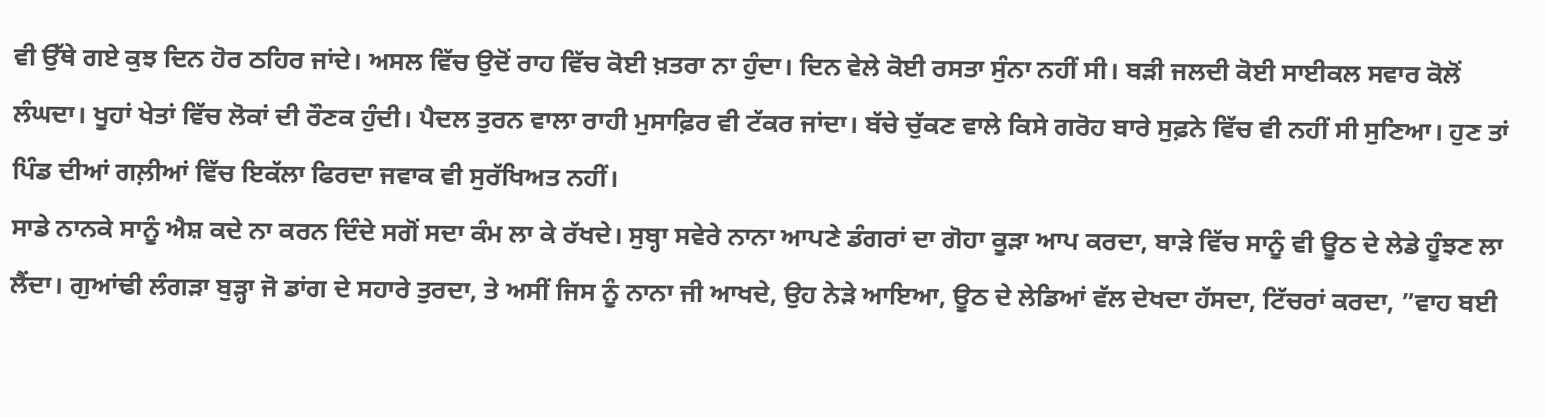ਵੀ ਉੱਥੇ ਗਏ ਕੁਝ ਦਿਨ ਹੋਰ ਠਹਿਰ ਜਾਂਦੇ। ਅਸਲ ਵਿੱਚ ਉਦੋਂ ਰਾਹ ਵਿੱਚ ਕੋਈ ਖ਼ਤਰਾ ਨਾ ਹੁੰਦਾ। ਦਿਨ ਵੇਲੇ ਕੋਈ ਰਸਤਾ ਸੁੰਨਾ ਨਹੀਂ ਸੀ। ਬੜੀ ਜਲਦੀ ਕੋਈ ਸਾਈਕਲ ਸਵਾਰ ਕੋਲੋਂ ਲੰਘਦਾ। ਖੂਹਾਂ ਖੇਤਾਂ ਵਿੱਚ ਲੋਕਾਂ ਦੀ ਰੌਣਕ ਹੁੰਦੀ। ਪੈਦਲ ਤੁਰਨ ਵਾਲਾ ਰਾਹੀ ਮੁਸਾਫ਼ਿਰ ਵੀ ਟੱਕਰ ਜਾਂਦਾ। ਬੱਚੇ ਚੁੱਕਣ ਵਾਲੇ ਕਿਸੇ ਗਰੋਹ ਬਾਰੇ ਸੁਫ਼ਨੇ ਵਿੱਚ ਵੀ ਨਹੀਂ ਸੀ ਸੁਣਿਆ। ਹੁਣ ਤਾਂ ਪਿੰਡ ਦੀਆਂ ਗਲ਼ੀਆਂ ਵਿੱਚ ਇਕੱਲਾ ਫਿਰਦਾ ਜਵਾਕ ਵੀ ਸੁਰੱਖਿਅਤ ਨਹੀਂ।
ਸਾਡੇ ਨਾਨਕੇ ਸਾਨੂੰ ਐਸ਼ ਕਦੇ ਨਾ ਕਰਨ ਦਿੰਦੇ ਸਗੋਂ ਸਦਾ ਕੰਮ ਲਾ ਕੇ ਰੱਖਦੇ। ਸੁਬ੍ਹਾ ਸਵੇਰੇ ਨਾਨਾ ਆਪਣੇ ਡੰਗਰਾਂ ਦਾ ਗੋਹਾ ਕੂੜਾ ਆਪ ਕਰਦਾ, ਬਾੜੇ ਵਿੱਚ ਸਾਨੂੰ ਵੀ ਊਠ ਦੇ ਲੇਡੇ ਹੂੰਝਣ ਲਾ ਲੈਂਦਾ। ਗੁਆਂਢੀ ਲੰਗੜਾ ਬੁੜ੍ਹਾ ਜੋ ਡਾਂਗ ਦੇ ਸਹਾਰੇ ਤੁਰਦਾ, ਤੇ ਅਸੀਂ ਜਿਸ ਨੂੰ ਨਾਨਾ ਜੀ ਆਖਦੇ, ਉਹ ਨੇੜੇ ਆਇਆ, ਊਠ ਦੇ ਲੇਡਿਆਂ ਵੱਲ ਦੇਖਦਾ ਹੱਸਦਾ, ਟਿੱਚਰਾਂ ਕਰਦਾ, ”ਵਾਹ ਬਈ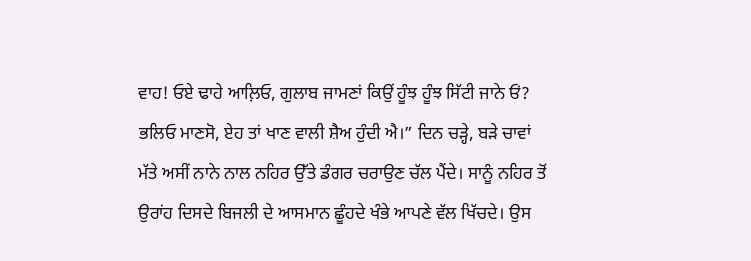ਵਾਹ! ਓਏ ਢਾਹੇ ਆਲ਼ਿਓ, ਗੁਲਾਬ ਜਾਮਣਾਂ ਕਿਉਂ ਹੂੰਝ ਹੂੰਝ ਸਿੱਟੀ ਜਾਨੇ ਓਂ? ਭਲਿਓ ਮਾਣਸੋ, ਏਹ ਤਾਂ ਖਾਣ ਵਾਲੀ ਸ਼ੈਅ ਹੁੰਦੀ ਐ।” ਦਿਨ ਚੜ੍ਹੇ, ਬੜੇ ਚਾਵਾਂ ਮੱਤੇ ਅਸੀਂ ਨਾਨੇ ਨਾਲ ਨਹਿਰ ਉੱਤੇ ਡੰਗਰ ਚਰਾਉਣ ਚੱਲ ਪੈਂਦੇ। ਸਾਨੂੰ ਨਹਿਰ ਤੋਂ ਉਰਾਂਹ ਦਿਸਦੇ ਬਿਜਲੀ ਦੇ ਆਸਮਾਨ ਛੂੰਹਦੇ ਖੰਭੇ ਆਪਣੇ ਵੱਲ ਖਿੱਚਦੇ। ਉਸ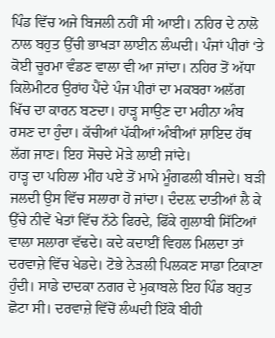ਪਿੰਡ ਵਿੱਚ ਅਜੇ ਬਿਜਲੀ ਨਹੀਂ ਸੀ ਆਈ। ਨਹਿਰ ਦੇ ਨਾਲੋ ਨਾਲ ਬਹੁਤ ਉੱਚੀ ਭਾਖੜਾ ਲਾਈਨ ਲੰਘਦੀ। ਪੰਜਾਂ ਪੀਰਾਂ ‘ਤੇ ਕੋਈ ਚੂਰਮਾ ਵੰਡਣ ਵਾਲਾ ਵੀ ਆ ਜਾਂਦਾ। ਨਹਿਰ ਤੋਂ ਅੱਧਾ ਕਿਲੋਮੀਟਰ ਉਰਾਂਹ ਪੈਂਦੇ ਪੰਜ ਪੀਰਾਂ ਦਾ ਮਕਬਰਾ ਅਲੱਗ ਖਿੱਚ ਦਾ ਕਾਰਨ ਬਣਦਾ। ਹਾੜ੍ਹ ਸਾਉਣ ਦਾ ਮਹੀਨਾ ਅੰਬ ਰਸਣ ਦਾ ਹੁੰਦਾ। ਕੱਚੀਆਂ ਪੱਕੀਆਂ ਅੰਬੀਆਂ ਸ਼ਾਇਦ ਹੱਥ ਲੱਗ ਜਾਣ। ਇਹ ਸੋਚਦੇ ਮੋੜੇ ਲਾਈ ਜਾਂਦੇ।
ਹਾੜ੍ਹ ਦਾ ਪਹਿਲਾ ਮੀਂਹ ਪਏ ਤੋਂ ਮਾਮੇ ਮੂੰਗਫਲੀ ਬੀਜਦੇ। ਬੜੀ ਜਲਦੀ ਉਸ ਵਿੱਚ ਸਲਾਰਾ ਹੋ ਜਾਂਦਾ। ਦੰਦਲ਼ ਦਾਤੀਆਂ ਲੈ ਕੇ ਉੱਚੇ ਨੀਵੇਂ ਖੇਤਾਂ ਵਿੱਚ ਨੱਠੇ ਫਿਰਦੇ, ਫਿੱਕੇ ਗੁਲਾਬੀ ਸਿੱਟਿਆਂ ਵਾਲਾ ਸਲਾਰਾ ਵੱਢਦੇ। ਕਦੇ ਕਦਾਈਂ ਵਿਹਲ ਮਿਲਦਾ ਤਾਂ ਦਰਵਾਜ਼ੇ ਵਿੱਚ ਖੇਡਦੇ। ਟੋਭੇ ਨੇੜਲੀ ਪਿਲਕਣ ਸਾਡਾ ਟਿਕਾਣਾ ਹੁੰਦੀ। ਸਾਡੇ ਦਾਦਕਾ ਨਗਰ ਦੇ ਮੁਕਾਬਲੇ ਇਹ ਪਿੰਡ ਬਹੁਤ ਛੋਟਾ ਸੀ। ਦਰਵਾਜ਼ੇ ਵਿੱਚੋਂ ਲੰਘਦੀ ਇੱਕੋ ਬੀਹੀ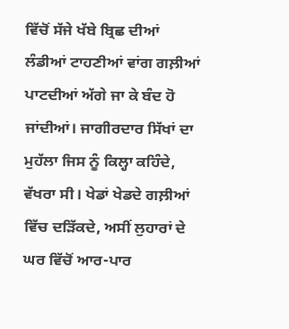ਵਿੱਚੋਂ ਸੱਜੇ ਖੱਬੇ ਬ੍ਰਿਛ ਦੀਆਂ ਲੰਡੀਆਂ ਟਾਹਣੀਆਂ ਵਾਂਗ ਗਲ਼ੀਆਂ ਪਾਟਦੀਆਂ ਅੱਗੇ ਜਾ ਕੇ ਬੰਦ ਹੋ ਜਾਂਦੀਆਂ। ਜਾਗੀਰਦਾਰ ਸਿੱਖਾਂ ਦਾ ਮੁਹੱਲਾ ਜਿਸ ਨੂੰ ਕਿਲ੍ਹਾ ਕਹਿੰਦੇ, ਵੱਖਰਾ ਸੀ। ਖੇਡਾਂ ਖੇਡਦੇ ਗਲ਼ੀਆਂ ਵਿੱਚ ਦੜਿੱਕਦੇ, ਅਸੀਂ ਲੁਹਾਰਾਂ ਦੇ ਘਰ ਵਿੱਚੋਂ ਆਰ-ਪਾਰ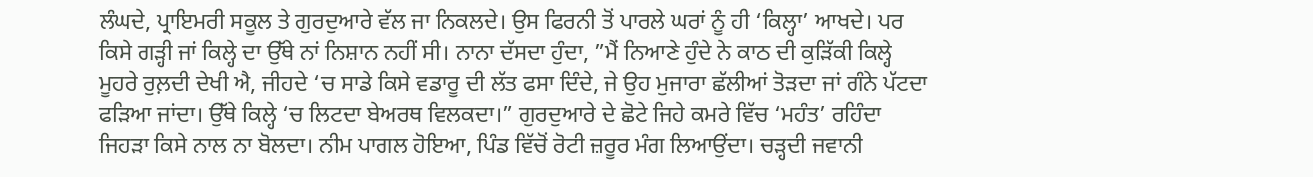ਲੰਘਦੇ, ਪ੍ਰਾਇਮਰੀ ਸਕੂਲ ਤੇ ਗੁਰਦੁਆਰੇ ਵੱਲ ਜਾ ਨਿਕਲਦੇ। ਉਸ ਫਿਰਨੀ ਤੋਂ ਪਾਰਲੇ ਘਰਾਂ ਨੂੰ ਹੀ ‘ਕਿਲ੍ਹਾ’ ਆਖਦੇ। ਪਰ ਕਿਸੇ ਗੜ੍ਹੀ ਜਾਂ ਕਿਲ੍ਹੇ ਦਾ ਉੱਥੇ ਨਾਂ ਨਿਸ਼ਾਨ ਨਹੀਂ ਸੀ। ਨਾਨਾ ਦੱਸਦਾ ਹੁੰਦਾ, ”ਮੈਂ ਨਿਆਣੇ ਹੁੰਦੇ ਨੇ ਕਾਠ ਦੀ ਕੁੜਿੱਕੀ ਕਿਲ੍ਹੇ ਮੂਹਰੇ ਰੁਲ਼ਦੀ ਦੇਖੀ ਐ, ਜੀਹਦੇ ‘ਚ ਸਾਡੇ ਕਿਸੇ ਵਡਾਰੂ ਦੀ ਲੱਤ ਫਸਾ ਦਿੰਦੇ, ਜੇ ਉਹ ਮੁਜਾਰਾ ਛੱਲੀਆਂ ਤੋੜਦਾ ਜਾਂ ਗੰਨੇ ਪੱਟਦਾ ਫੜਿਆ ਜਾਂਦਾ। ਉੱਥੇ ਕਿਲ੍ਹੇ ‘ਚ ਲਿਟਦਾ ਬੇਅਰਥ ਵਿਲਕਦਾ।” ਗੁਰਦੁਆਰੇ ਦੇ ਛੋਟੇ ਜਿਹੇ ਕਮਰੇ ਵਿੱਚ ‘ਮਹੰਤ’ ਰਹਿੰਦਾ ਜਿਹੜਾ ਕਿਸੇ ਨਾਲ ਨਾ ਬੋਲਦਾ। ਨੀਮ ਪਾਗਲ ਹੋਇਆ, ਪਿੰਡ ਵਿੱਚੋਂ ਰੋਟੀ ਜ਼ਰੂਰ ਮੰਗ ਲਿਆਉਂਦਾ। ਚੜ੍ਹਦੀ ਜਵਾਨੀ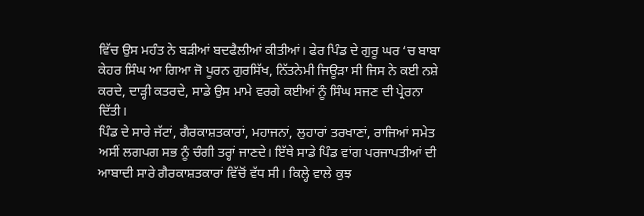ਵਿੱਚ ਉਸ ਮਹੰਤ ਨੇ ਬੜੀਆਂ ਬਦਫੈਲੀਆਂ ਕੀਤੀਆਂ। ਫੇਰ ਪਿੰਡ ਦੇ ਗੁਰੂ ਘਰ ‘ਚ ਬਾਬਾ ਕੇਹਰ ਸਿੰਘ ਆ ਗਿਆ ਜੋ ਪੂਰਨ ਗੁਰਸਿੱਖ, ਨਿੱਤਨੇਮੀ ਜਿਊੜਾ ਸੀ ਜਿਸ ਨੇ ਕਈ ਨਸ਼ੇ ਕਰਦੇ, ਦਾੜ੍ਹੀ ਕਤਰਦੇ, ਸਾਡੇ ਉਸ ਮਾਮੇ ਵਰਗੇ ਕਈਆਂ ਨੂੰ ਸਿੰਘ ਸਜਣ ਦੀ ਪ੍ਰੇਰਨਾ ਦਿੱਤੀ।
ਪਿੰਡ ਦੇ ਸਾਰੇ ਜੱਟਾਂ, ਗੈਰਕਾਸ਼ਤਕਾਰਾਂ, ਮਹਾਜਨਾਂ, ਲੁਹਾਰਾਂ ਤਰਖਾਣਾਂ, ਰਾਜਿਆਂ ਸਮੇਤ ਅਸੀਂ ਲਗਪਗ ਸਭ ਨੂੰ ਚੰਗੀ ਤਰ੍ਹਾਂ ਜਾਣਦੇ। ਇੱਥੇ ਸਾਡੇ ਪਿੰਡ ਵਾਂਗ ਪਰਜਾਪਤੀਆਂ ਦੀ ਆਬਾਦੀ ਸਾਰੇ ਗੈਰਕਾਸ਼ਤਕਾਰਾਂ ਵਿੱਚੋਂ ਵੱਧ ਸੀ। ਕਿਲ੍ਹੇ ਵਾਲੇ ਕੁਝ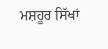ਮਸ਼ਹੂਰ ਸਿੱਖਾਂ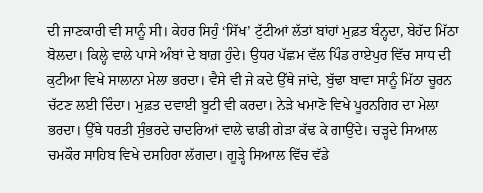ਦੀ ਜਾਣਕਾਰੀ ਵੀ ਸਾਨੂੰ ਸੀ। ਕੇਹਰ ਸਿਹੁੰ ‘ਸਿੱਖ’ ਟੁੱਟੀਆਂ ਲੱਤਾਂ ਬਾਂਹਾਂ ਮੁਫ਼ਤ ਬੰਨ੍ਹਦਾ, ਬੇਹੱਦ ਮਿੱਠਾ ਬੋਲਦਾ। ਕਿਲ੍ਹੇ ਵਾਲੇ ਪਾਸੇ ਅੰਬਾਂ ਦੇ ਬਾਗ਼ ਹੁੰਦੇ। ਉਧਰ ਪੱਛਮ ਵੱਲ ਪਿੰਡ ਰਾਏਪੁਰ ਵਿੱਚ ਸਾਧ ਦੀ ਕੁਟੀਆ ਵਿਖੇ ਸਾਲਾਨਾ ਮੇਲਾ ਭਰਦਾ। ਵੈਸੇ ਵੀ ਜੇ ਕਦੇ ਉੱਥੇ ਜਾਂਦੇ, ਬੁੱਢਾ ਬਾਵਾ ਸਾਨੂੰ ਮਿੱਠਾ ਚੂਰਨ ਚੱਟਣ ਲਈ ਦਿੰਦਾ। ਮੁਫ਼ਤ ਦਵਾਈ ਬੂਟੀ ਵੀ ਕਰਦਾ। ਨੇੜੇ ਖਮਾਣੋ ਵਿਖੇ ਪੂਰਨਗਿਰ ਦਾ ਮੇਲਾ ਭਰਦਾ। ਉੱਥੇ ਧਰਤੀ ਸੁੰਭਰਦੇ ਚਾਦਰਿਆਂ ਵਾਲੇ ਢਾਡੀ ਗੇੜਾ ਕੱਢ ਕੇ ਗਾਉਂਦੇ। ਚੜ੍ਹਦੇ ਸਿਆਲ ਚਮਕੌਰ ਸਾਹਿਬ ਵਿਖੇ ਦਸਹਿਰਾ ਲੱਗਦਾ। ਗੂੜ੍ਹੇ ਸਿਆਲ ਵਿੱਚ ਵੱਡੇ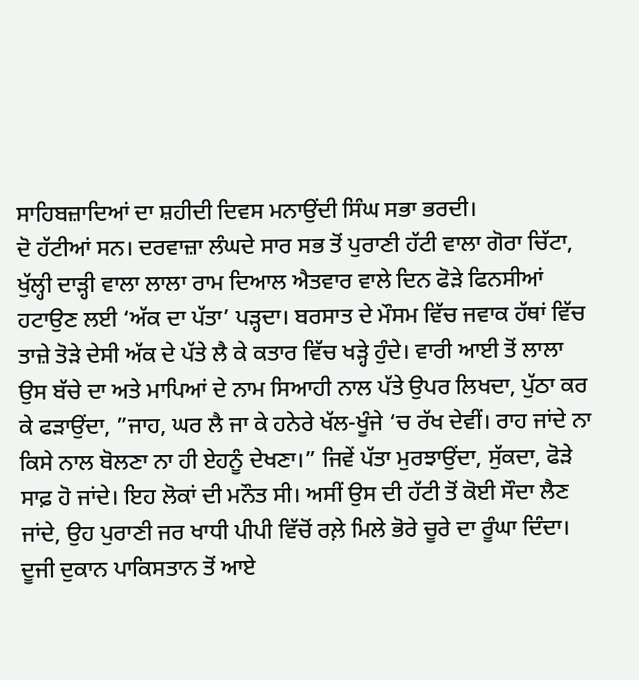ਸਾਹਿਬਜ਼ਾਦਿਆਂ ਦਾ ਸ਼ਹੀਦੀ ਦਿਵਸ ਮਨਾਉਂਦੀ ਸਿੰਘ ਸਭਾ ਭਰਦੀ।
ਦੋ ਹੱਟੀਆਂ ਸਨ। ਦਰਵਾਜ਼ਾ ਲੰਘਦੇ ਸਾਰ ਸਭ ਤੋਂ ਪੁਰਾਣੀ ਹੱਟੀ ਵਾਲਾ ਗੋਰਾ ਚਿੱਟਾ, ਖੁੱਲ੍ਹੀ ਦਾੜ੍ਹੀ ਵਾਲਾ ਲਾਲਾ ਰਾਮ ਦਿਆਲ ਐਤਵਾਰ ਵਾਲੇ ਦਿਨ ਫੋੜੇ ਫਿਨਸੀਆਂ ਹਟਾਉਣ ਲਈ ‘ਅੱਕ ਦਾ ਪੱਤਾ’ ਪੜ੍ਹਦਾ। ਬਰਸਾਤ ਦੇ ਮੌਸਮ ਵਿੱਚ ਜਵਾਕ ਹੱਥਾਂ ਵਿੱਚ ਤਾਜ਼ੇ ਤੋੜੇ ਦੇਸੀ ਅੱਕ ਦੇ ਪੱਤੇ ਲੈ ਕੇ ਕਤਾਰ ਵਿੱਚ ਖੜ੍ਹੇ ਹੁੰਦੇ। ਵਾਰੀ ਆਈ ਤੋਂ ਲਾਲਾ ਉਸ ਬੱਚੇ ਦਾ ਅਤੇ ਮਾਪਿਆਂ ਦੇ ਨਾਮ ਸਿਆਹੀ ਨਾਲ ਪੱਤੇ ਉਪਰ ਲਿਖਦਾ, ਪੁੱਠਾ ਕਰ ਕੇ ਫੜਾਉਂਦਾ, ”ਜਾਹ, ਘਰ ਲੈ ਜਾ ਕੇ ਹਨੇਰੇ ਖੱਲ-ਖੂੰਜੇ ‘ਚ ਰੱਖ ਦੇਵੀਂ। ਰਾਹ ਜਾਂਦੇ ਨਾ ਕਿਸੇ ਨਾਲ ਬੋਲਣਾ ਨਾ ਹੀ ਏਹਨੂੰ ਦੇਖਣਾ।” ਜਿਵੇਂ ਪੱਤਾ ਮੁਰਝਾਉਂਦਾ, ਸੁੱਕਦਾ, ਫੋੜੇ ਸਾਫ਼ ਹੋ ਜਾਂਦੇ। ਇਹ ਲੋਕਾਂ ਦੀ ਮਨੌਤ ਸੀ। ਅਸੀਂ ਉਸ ਦੀ ਹੱਟੀ ਤੋਂ ਕੋਈ ਸੌਦਾ ਲੈਣ ਜਾਂਦੇ, ਉਹ ਪੁਰਾਣੀ ਜਰ ਖਾਧੀ ਪੀਪੀ ਵਿੱਚੋਂ ਰਲ਼ੇ ਮਿਲੇ ਭੋਰੇ ਚੂਰੇ ਦਾ ਰੂੰਘਾ ਦਿੰਦਾ। ਦੂਜੀ ਦੁਕਾਨ ਪਾਕਿਸਤਾਨ ਤੋਂ ਆਏ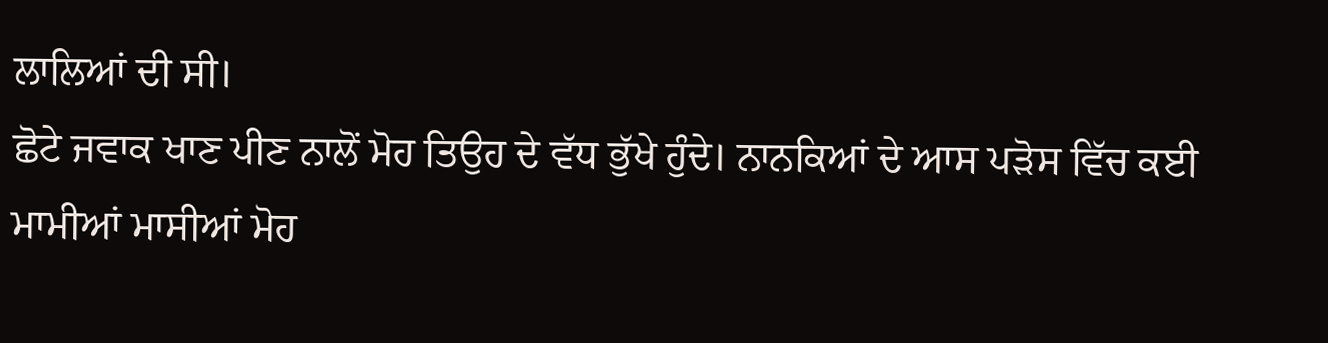ਲਾਲਿਆਂ ਦੀ ਸੀ।
ਛੋਟੇ ਜਵਾਕ ਖਾਣ ਪੀਣ ਨਾਲੋਂ ਮੋਹ ਤਿਉਹ ਦੇ ਵੱਧ ਭੁੱਖੇ ਹੁੰਦੇ। ਨਾਨਕਿਆਂ ਦੇ ਆਸ ਪੜੋਸ ਵਿੱਚ ਕਈ ਮਾਮੀਆਂ ਮਾਸੀਆਂ ਮੋਹ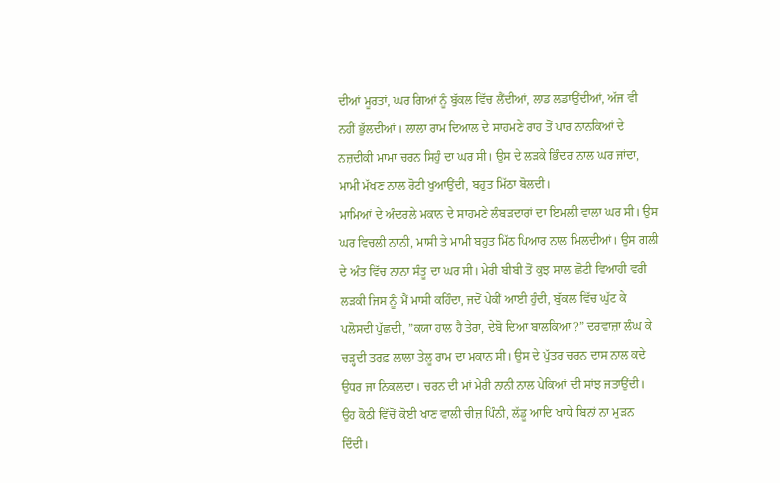ਦੀਆਂ ਮੂਰਤਾਂ, ਘਰ ਗਿਆਂ ਨੂੰ ਬੁੱਕਲ ਵਿੱਚ ਲੈਂਦੀਆਂ, ਲਾਡ ਲਡਾਉਂਦੀਆਂ, ਅੱਜ ਵੀ ਨਹੀਂ ਭੁੱਲਦੀਆਂ। ਲਾਲਾ ਰਾਮ ਦਿਆਲ ਦੇ ਸਾਹਮਣੇ ਰਾਹ ਤੋਂ ਪਾਰ ਨਾਨਕਿਆਂ ਦੇ ਨਜ਼ਦੀਕੀ ਮਾਮਾ ਚਰਨ ਸਿਹੁੰ ਦਾ ਘਰ ਸੀ। ਉਸ ਦੇ ਲੜਕੇ ਭਿੰਦਰ ਨਾਲ ਘਰ ਜਾਂਦਾ, ਮਾਮੀ ਮੱਖਣ ਨਾਲ ਰੋਟੀ ਖੁਆਉਂਦੀ, ਬਹੁਤ ਮਿੱਠਾ ਬੋਲਦੀ।
ਮਾਮਿਆਂ ਦੇ ਅੰਦਰਲੇ ਮਕਾਨ ਦੇ ਸਾਹਮਣੇ ਲੰਬੜਦਾਰਾਂ ਦਾ ਇਮਲੀ ਵਾਲਾ ਘਰ ਸੀ। ਉਸ ਘਰ ਵਿਚਲੀ ਨਾਨੀ, ਮਾਸੀ ਤੇ ਮਾਮੀ ਬਹੁਤ ਮਿੱਠ ਪਿਆਰ ਨਾਲ ਮਿਲਦੀਆਂ। ਉਸ ਗਲੀ ਦੇ ਅੰਤ ਵਿੱਚ ਨਾਨਾ ਸੰਤੂ ਦਾ ਘਰ ਸੀ। ਮੇਰੀ ਬੀਬੀ ਤੋਂ ਕੁਝ ਸਾਲ ਛੋਟੀ ਵਿਆਹੀ ਵਰੀ ਲੜਕੀ ਜਿਸ ਨੂੰ ਮੈਂ ਮਾਸੀ ਕਹਿੰਦਾ, ਜਦੋਂ ਪੇਕੀਂ ਆਈ ਹੁੰਦੀ, ਬੁੱਕਲ ਵਿੱਚ ਘੁੱਟ ਕੇ ਪਲੋਸਦੀ ਪੁੱਛਦੀ, ”ਕਯਾ ਹਾਲ ਹੈ ਤੇਰਾ, ਦੇਬੋ ਦਿਆ ਬਾਲਕਿਆ?” ਦਰਵਾਜ਼ਾ ਲੰਘ ਕੇ ਚੜ੍ਹਦੀ ਤਰਫ਼ ਲਾਲਾ ਤੇਲੂ ਰਾਮ ਦਾ ਮਕਾਨ ਸੀ। ਉਸ ਦੇ ਪੁੱਤਰ ਚਰਨ ਦਾਸ ਨਾਲ ਕਦੇ ਉਧਰ ਜਾ ਨਿਕਲਦਾ। ਚਰਨ ਦੀ ਮਾਂ ਮੇਰੀ ਨਾਨੀ ਨਾਲ ਪੇਕਿਆਂ ਦੀ ਸਾਂਝ ਜਤਾਉਂਦੀ। ਉਹ ਕੋਠੀ ਵਿੱਚੋਂ ਕੋਈ ਖਾਣ ਵਾਲੀ ਚੀਜ਼ ਪਿੰਨੀ, ਲੱਡੂ ਆਦਿ ਖਾਧੇ ਬਿਨਾਂ ਨਾ ਮੁੜਨ ਦਿੰਦੀ।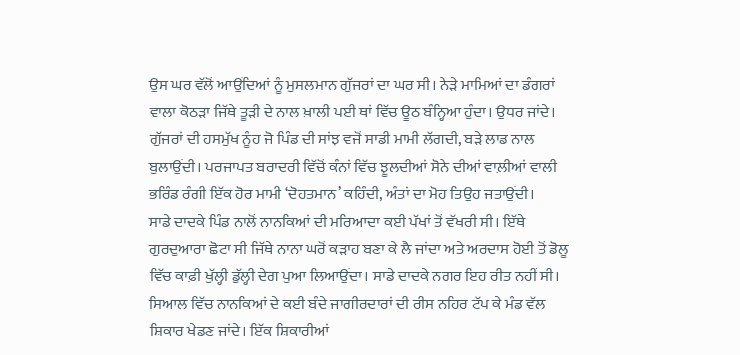ਉਸ ਘਰ ਵੱਲੋਂ ਆਉਂਦਿਆਂ ਨੂੰ ਮੁਸਲਮਾਨ ਗੁੱਜਰਾਂ ਦਾ ਘਰ ਸੀ। ਨੇੜੇ ਮਾਮਿਆਂ ਦਾ ਡੰਗਰਾਂ ਵਾਲਾ ਕੋਠੜਾ ਜਿੱਥੇ ਤੂੜੀ ਦੇ ਨਾਲ ਖ਼ਾਲੀ ਪਈ ਥਾਂ ਵਿੱਚ ਊਠ ਬੰਨ੍ਹਿਆ ਹੁੰਦਾ। ਉਧਰ ਜਾਂਦੇ। ਗੁੱਜਰਾਂ ਦੀ ਹਸਮੁੱਖ ਨੂੰਹ ਜੋ ਪਿੰਡ ਦੀ ਸਾਂਝ ਵਜੋਂ ਸਾਡੀ ਮਾਮੀ ਲੱਗਦੀ, ਬੜੇ ਲਾਡ ਨਾਲ ਬੁਲਾਉਂਦੀ। ਪਰਜਾਪਤ ਬਰਾਦਰੀ ਵਿੱਚੋਂ ਕੰਨਾਂ ਵਿੱਚ ਝੂਲਦੀਆਂ ਸੋਨੇ ਦੀਆਂ ਵਾਲ਼ੀਆਂ ਵਾਲੀ ਭਰਿੰਡ ਰੰਗੀ ਇੱਕ ਹੋਰ ਮਾਮੀ ‘ਦੋਹਤਮਾਨ’ ਕਹਿੰਦੀ, ਅੰਤਾਂ ਦਾ ਮੋਹ ਤਿਉਹ ਜਤਾਉਂਦੀ।
ਸਾਡੇ ਦਾਦਕੇ ਪਿੰਡ ਨਾਲੋਂ ਨਾਨਕਿਆਂ ਦੀ ਮਰਿਆਦਾ ਕਈ ਪੱਖਾਂ ਤੋਂ ਵੱਖਰੀ ਸੀ। ਇੱਥੇ ਗੁਰਦੁਆਰਾ ਛੋਟਾ ਸੀ ਜਿੱਥੇ ਨਾਨਾ ਘਰੋਂ ਕੜਾਹ ਬਣਾ ਕੇ ਲੈ ਜਾਂਦਾ ਅਤੇ ਅਰਦਾਸ ਹੋਈ ਤੋਂ ਡੋਲੂ ਵਿੱਚ ਕਾਫ਼ੀ ਖੁੱਲ੍ਹੀ ਡੁੱਲ੍ਹੀ ਦੇਗ ਪੁਆ ਲਿਆਉਂਦਾ। ਸਾਡੇ ਦਾਦਕੇ ਨਗਰ ਇਹ ਰੀਤ ਨਹੀਂ ਸੀ। ਸਿਆਲ ਵਿੱਚ ਨਾਨਕਿਆਂ ਦੇ ਕਈ ਬੰਦੇ ਜਾਗੀਰਦਾਰਾਂ ਦੀ ਰੀਸ ਨਹਿਰ ਟੱਪ ਕੇ ਮੰਡ ਵੱਲ ਸ਼ਿਕਾਰ ਖੇਡਣ ਜਾਂਦੇ। ਇੱਕ ਸ਼ਿਕਾਰੀਆਂ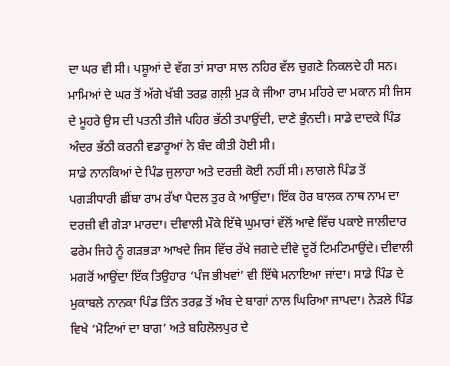ਦਾ ਘਰ ਵੀ ਸੀ। ਪਸ਼ੂਆਂ ਦੇ ਵੱਗ ਤਾਂ ਸਾਰਾ ਸਾਲ ਨਹਿਰ ਵੱਲ ਚੁਗਣੇ ਨਿਕਲਦੇ ਹੀ ਸਨ। ਮਾਮਿਆਂ ਦੇ ਘਰ ਤੋਂ ਅੱਗੇ ਖੱਬੀ ਤਰਫ਼ ਗਲ਼ੀ ਮੁੜ ਕੇ ਜੀਆ ਰਾਮ ਮਹਿਰੇ ਦਾ ਮਕਾਨ ਸੀ ਜਿਸ ਦੇ ਮੂਹਰੇ ਉਸ ਦੀ ਪਤਨੀ ਤੀਜੇ ਪਹਿਰ ਭੱਠੀ ਤਪਾਉਂਦੀ, ਦਾਣੇ ਭੁੰਨਦੀ। ਸਾਡੇ ਦਾਦਕੇ ਪਿੰਡ ਅੰਦਰ ਭੱਠੀ ਕਰਨੀ ਵਡਾਰੂਆਂ ਨੇ ਬੰਦ ਕੀਤੀ ਹੋਈ ਸੀ।
ਸਾਡੇ ਨਾਨਕਿਆਂ ਦੇ ਪਿੰਡ ਜੁਲਾਹਾ ਅਤੇ ਦਰਜ਼ੀ ਕੋਈ ਨਹੀਂ ਸੀ। ਲਾਗਲੇ ਪਿੰਡ ਤੋਂ ਪਗੜੀਧਾਰੀ ਛੀਂਬਾ ਰਾਮ ਰੱਖਾ ਪੈਦਲ ਤੁਰ ਕੇ ਆਉਂਦਾ। ਇੱਕ ਹੋਰ ਬਾਲਕ ਨਾਥ ਨਾਮ ਦਾ ਦਰਜ਼ੀ ਵੀ ਗੇੜਾ ਮਾਰਦਾ। ਦੀਵਾਲੀ ਮੌਕੇ ਇੱਥੇ ਘੁਮਾਰਾਂ ਵੱਲੋਂ ਆਵੇ ਵਿੱਚ ਪਕਾਏ ਜਾਲੀਦਾਰ ਫਰੇਮ ਜਿਹੇ ਨੂੰ ਗੜਭੜਾ ਆਖਦੇ ਜਿਸ ਵਿੱਚ ਰੱਖੇ ਜਗਦੇ ਦੀਵੇ ਦੂਰੋਂ ਟਿਮਟਿਮਾਉਂਦੇ। ਦੀਵਾਲੀ ਮਗਰੋਂ ਆਉਂਦਾ ਇੱਕ ਤਿਉਹਾਰ ‘ਪੰਜ ਭੀਖਵਾਂ’ ਵੀ ਇੱਥੇ ਮਨਾਇਆ ਜਾਂਦਾ। ਸਾਡੇ ਪਿੰਡ ਦੇ ਮੁਕਾਬਲੇ ਨਾਨਕਾ ਪਿੰਡ ਤਿੰਨ ਤਰਫ਼ ਤੋਂ ਅੰਬ ਦੇ ਬਾਗਾਂ ਨਾਲ ਘਿਰਿਆ ਜਾਪਦਾ। ਨੇੜਲੇ ਪਿੰਡ ਵਿਖੇ ‘ਮੋਟਿਆਂ ਦਾ ਬਾਗ’ ਅਤੇ ਬਹਿਲੋਲਪੁਰ ਦੇ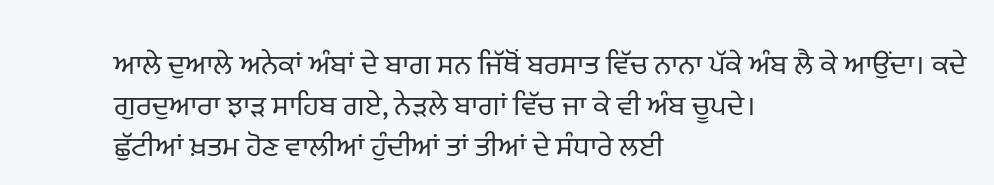ਆਲੇ ਦੁਆਲੇ ਅਨੇਕਾਂ ਅੰਬਾਂ ਦੇ ਬਾਗ ਸਨ ਜਿੱਥੋਂ ਬਰਸਾਤ ਵਿੱਚ ਨਾਨਾ ਪੱਕੇ ਅੰਬ ਲੈ ਕੇ ਆਉਂਦਾ। ਕਦੇ ਗੁਰਦੁਆਰਾ ਝਾੜ ਸਾਹਿਬ ਗਏ, ਨੇੜਲੇ ਬਾਗਾਂ ਵਿੱਚ ਜਾ ਕੇ ਵੀ ਅੰਬ ਚੂਪਦੇ।
ਛੁੱਟੀਆਂ ਖ਼ਤਮ ਹੋਣ ਵਾਲੀਆਂ ਹੁੰਦੀਆਂ ਤਾਂ ਤੀਆਂ ਦੇ ਸੰਧਾਰੇ ਲਈ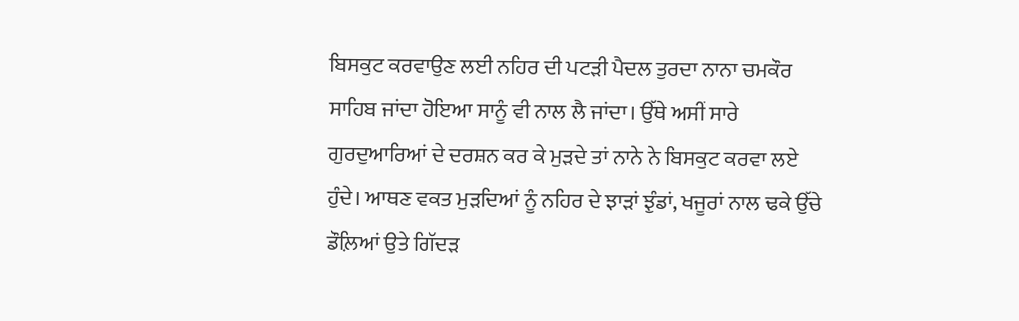ਬਿਸਕੁਟ ਕਰਵਾਉਣ ਲਈ ਨਹਿਰ ਦੀ ਪਟੜੀ ਪੈਦਲ ਤੁਰਦਾ ਨਾਨਾ ਚਮਕੌਰ ਸਾਹਿਬ ਜਾਂਦਾ ਹੋਇਆ ਸਾਨੂੰ ਵੀ ਨਾਲ ਲੈ ਜਾਂਦਾ। ਉੱਥੇ ਅਸੀਂ ਸਾਰੇ ਗੁਰਦੁਆਰਿਆਂ ਦੇ ਦਰਸ਼ਨ ਕਰ ਕੇ ਮੁੜਦੇ ਤਾਂ ਨਾਨੇ ਨੇ ਬਿਸਕੁਟ ਕਰਵਾ ਲਏ ਹੁੰਦੇ। ਆਥਣ ਵਕਤ ਮੁੜਦਿਆਂ ਨੂੰ ਨਹਿਰ ਦੇ ਝਾੜਾਂ ਝੁੰਡਾਂ, ਖਜੂਰਾਂ ਨਾਲ ਢਕੇ ਉੱਚੇ ਡੌਲ਼ਿਆਂ ਉਤੇ ਗਿੱਦੜ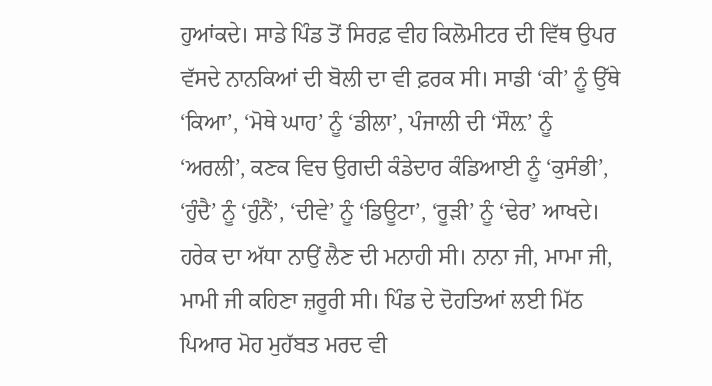ਹੁਆਂਕਦੇ। ਸਾਡੇ ਪਿੰਡ ਤੋਂ ਸਿਰਫ਼ ਵੀਹ ਕਿਲੋਮੀਟਰ ਦੀ ਵਿੱਥ ਉਪਰ ਵੱਸਦੇ ਨਾਨਕਿਆਂ ਦੀ ਬੋਲੀ ਦਾ ਵੀ ਫ਼ਰਕ ਸੀ। ਸਾਡੀ ‘ਕੀ’ ਨੂੰ ਉੱਥੇ ‘ਕਿਆ’, ‘ਮੋਥੇ ਘਾਹ’ ਨੂੰ ‘ਡੀਲਾ’, ਪੰਜਾਲੀ ਦੀ ‘ਸੌਲ਼’ ਨੂੰ ‘ਅਰਲੀ’, ਕਣਕ ਵਿਚ ਉਗਦੀ ਕੰਡੇਦਾਰ ਕੰਡਿਆਈ ਨੂੰ ‘ਕੁਸੰਭੀ’, ‘ਹੁੰਦੈ’ ਨੂੰ ‘ਹੁੰਨੈਂ’, ‘ਦੀਵੇ’ ਨੂੰ ‘ਡਿਊਟਾ’, ‘ਰੂੜੀ’ ਨੂੰ ‘ਢੇਰ’ ਆਖਦੇ। ਹਰੇਕ ਦਾ ਅੱਧਾ ਨਾਉਂ ਲੈਣ ਦੀ ਮਨਾਹੀ ਸੀ। ਨਾਨਾ ਜੀ, ਮਾਮਾ ਜੀ, ਮਾਮੀ ਜੀ ਕਹਿਣਾ ਜ਼ਰੂਰੀ ਸੀ। ਪਿੰਡ ਦੇ ਦੋਹਤਿਆਂ ਲਈ ਮਿੱਠ ਪਿਆਰ ਮੋਹ ਮੁਹੱਬਤ ਮਰਦ ਵੀ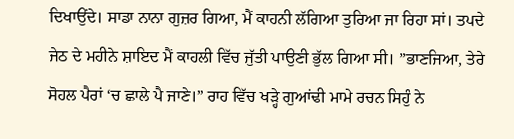ਦਿਖਾਉਂਦੇ। ਸਾਡਾ ਨਾਨਾ ਗੁਜ਼ਰ ਗਿਆ, ਮੈਂ ਕਾਹਨੀ ਲੱਗਿਆ ਤੁਰਿਆ ਜਾ ਰਿਹਾ ਸਾਂ। ਤਪਦੇ ਜੇਠ ਦੇ ਮਹੀਨੇ ਸ਼ਾਇਦ ਮੈਂ ਕਾਹਲੀ ਵਿੱਚ ਜੁੱਤੀ ਪਾਉਣੀ ਭੁੱਲ ਗਿਆ ਸੀ। ”ਭਾਣਜਿਆ, ਤੇਰੇ ਸੋਹਲ ਪੈਰਾਂ ‘ਚ ਛਾਲੇ ਪੈ ਜਾਣੇ।” ਰਾਹ ਵਿੱਚ ਖੜ੍ਹੇ ਗੁਆਂਢੀ ਮਾਮੇ ਰਚਨ ਸਿਹੁੰ ਨੇ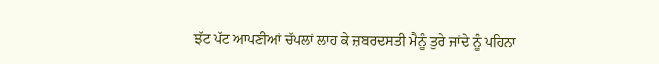ਝੱਟ ਪੱਟ ਆਪਣੀਆਂ ਚੱਪਲਾਂ ਲਾਹ ਕੇ ਜ਼ਬਰਦਸਤੀ ਮੈਨੂੰ ਤੁਰੇ ਜਾਂਦੇ ਨੂੰ ਪਹਿਨਾ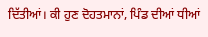ਦਿੱਤੀਆਂ। ਕੀ ਹੁਣ ਦੋਹਤਮਾਨਾਂ, ਪਿੰਡ ਦੀਆਂ ਧੀਆਂ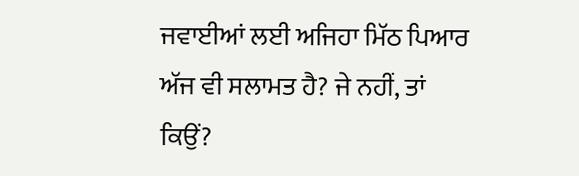ਜਵਾਈਆਂ ਲਈ ਅਜਿਹਾ ਮਿੱਠ ਪਿਆਰ ਅੱਜ ਵੀ ਸਲਾਮਤ ਹੈ? ਜੇ ਨਹੀਂ, ਤਾਂ ਕਿਉਂ?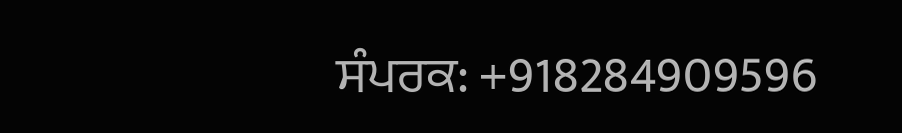ਸੰਪਰਕ: +918284909596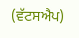(ਵੱਟਸਐਪ)